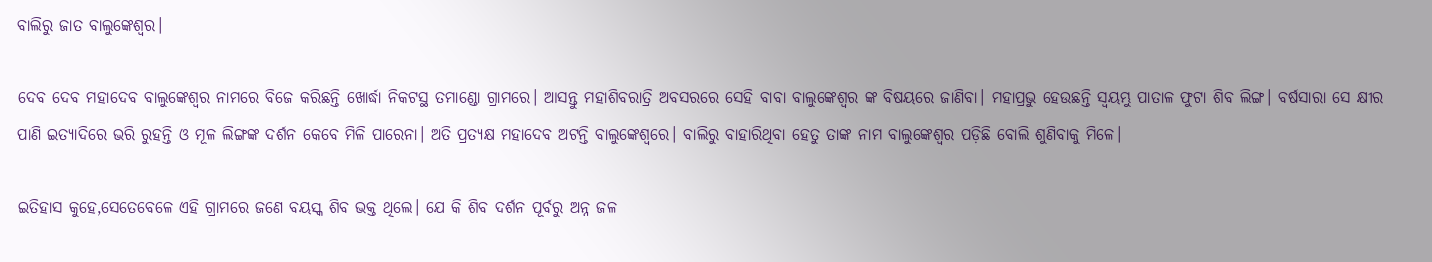ବାଲିରୁ ଜାତ ବାଲୁଙ୍କେଶ୍ୱର।

ଦେବ ଦେବ ମହାଦେବ ବାଲୁଙ୍କେଶ୍ୱର ନାମରେ ବିଜେ କରିଛନ୍ତି ଖୋର୍ଦ୍ଧା ନିକଟସ୍ଥ ତମାଣ୍ଡୋ ଗ୍ରାମରେ। ଆସନ୍ତୁ ମହାଶିବରାତ୍ରି ଅବସରରେ ସେହି ବାବା ବାଲୁଙ୍କେଶ୍ଵର ଙ୍କ ବିଷୟରେ ଜାଣିବା। ମହାପ୍ରଭୁ ହେଉଛନ୍ତି ସ୍ଵୟମ୍ଭୁ ପାତାଳ ଫୁଟା ଶିବ ଲିଙ୍ଗ। ବର୍ଷସାରା ସେ କ୍ଷୀର ପାଣି ଇତ୍ୟାଦିରେ ଭରି ରୁହନ୍ତି ଓ ମୂଳ ଲିଙ୍ଗଙ୍କ ଦର୍ଶନ କେବେ ମିଳି ପାରେନା। ଅତି ପ୍ରତ୍ୟକ୍ଷ ମହାଦେବ ଅଟନ୍ତି ବାଲୁଙ୍କେଶ୍ବରେ। ବାଲିରୁ ବାହାରିଥିବା ହେତୁ ତାଙ୍କ ନାମ ବାଲୁଙ୍କେଶ୍ୱର ପଡ଼ିଛି ବୋଲି ଶୁଣିବାକୁ ମିଳେ।

ଇତିହାସ କୁହେ,ସେତେବେଳେ ଏହି ଗ୍ରାମରେ ଜଣେ ବୟସ୍କ ଶିବ ଭକ୍ତ ଥିଲେ। ଯେ କି ଶିବ ଦର୍ଶନ ପୂର୍ବରୁ ଅନ୍ନ ଜଳ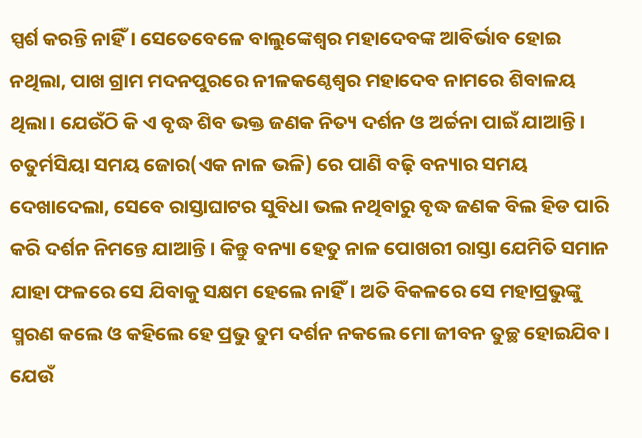ସ୍ପର୍ଶ କରନ୍ତି ନାହିଁ। ସେତେବେଳେ ବାଲୁଙ୍କେଶ୍ୱର ମହାଦେବଙ୍କ ଆବିର୍ଭାବ ହୋଇ ନଥିଲା, ପାଖ ଗ୍ରାମ ମଦନପୁରରେ ନୀଳକଣ୍ଠେଶ୍ଵର ମହାଦେବ ନାମରେ ଶିବାଳୟ ଥିଲା। ଯେଉଁଠି କି ଏ ବୃଦ୍ଧ ଶିବ ଭକ୍ତ ଜଣକ ନିତ୍ୟ ଦର୍ଶନ ଓ ଅର୍ଚ୍ଚନା ପାଇଁ ଯାଆନ୍ତି। ଚତୁର୍ମସିୟା ସମୟ ଜୋର(ଏକ ନାଳ ଭଳି) ରେ ପାଣି ବଢ଼ି ବନ୍ୟାର ସମୟ ଦେଖାଦେଲା, ସେବେ ରାସ୍ତାଘାଟର ସୁବିଧା ଭଲ ନଥିବାରୁ ବୃଦ୍ଧ ଜଣକ ବିଲ ହିଡ ପାରି କରି ଦର୍ଶନ ନିମନ୍ତେ ଯାଆନ୍ତି। କିନ୍ତୁ ବନ୍ୟା ହେତୁ ନାଳ ପୋଖରୀ ରାସ୍ତା ଯେମିତି ସମାନ ଯାହା ଫଳରେ ସେ ଯିବାକୁ ସକ୍ଷମ ହେଲେ ନାହିଁ। ଅତି‌ ବିକଳରେ ସେ ମହାପ୍ରଭୁଙ୍କୁ ସ୍ମରଣ କଲେ ଓ କହିଲେ ହେ ପ୍ରଭୁ ତୁମ ଦର୍ଶନ ନକଲେ ମୋ ଜୀବନ ତୁଚ୍ଛ ହୋଇଯିବ। ଯେଉଁ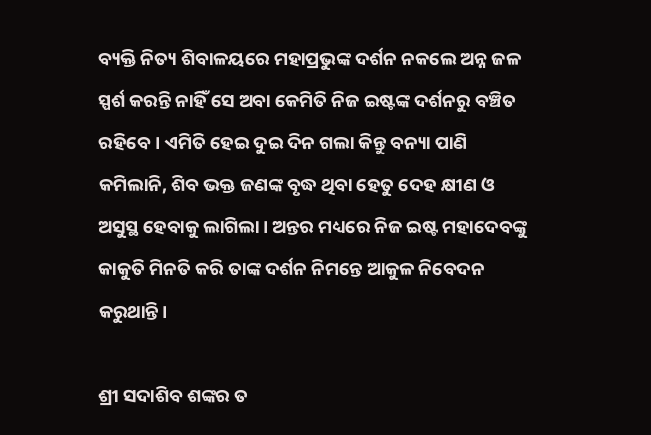ବ୍ୟକ୍ତି ନିତ୍ୟ ଶିବାଳୟରେ ମହାପ୍ରଭୁଙ୍କ ଦର୍ଶନ ନକଲେ ଅନ୍ନ ଜଳ ସ୍ପର୍ଶ କରନ୍ତି ନାହିଁ ସେ ଅବା କେମିତି ନିଜ ଇଷ୍ଟଙ୍କ ଦର୍ଶନରୁ ବଞ୍ଚିତ ରହିବେ। ଏମିତି ହେଇ ଦୁଇ ଦିନ ଗଲା କିନ୍ତୁ ବନ୍ୟା ପାଣି କମିଲାନି, ଶିବ ଭକ୍ତ ଜଣଙ୍କ ବୃଦ୍ଧ ଥିବା ହେତୁ ଦେହ କ୍ଷୀଣ ଓ ଅସୁସ୍ଥ ହେବାକୁ ଲାଗିଲା। ଅନ୍ତର ମଧ୍ୟରେ ନିଜ ଇଷ୍ଟ ମହାଦେବଙ୍କୁ କାକୁତି ମିନତି କରି ତାଙ୍କ ଦର୍ଶନ ନିମନ୍ତେ ଆକୁଳ ନିବେଦନ କରୁଥାନ୍ତି।

ଶ୍ରୀ ସଦାଶିବ ଶଙ୍କର ତ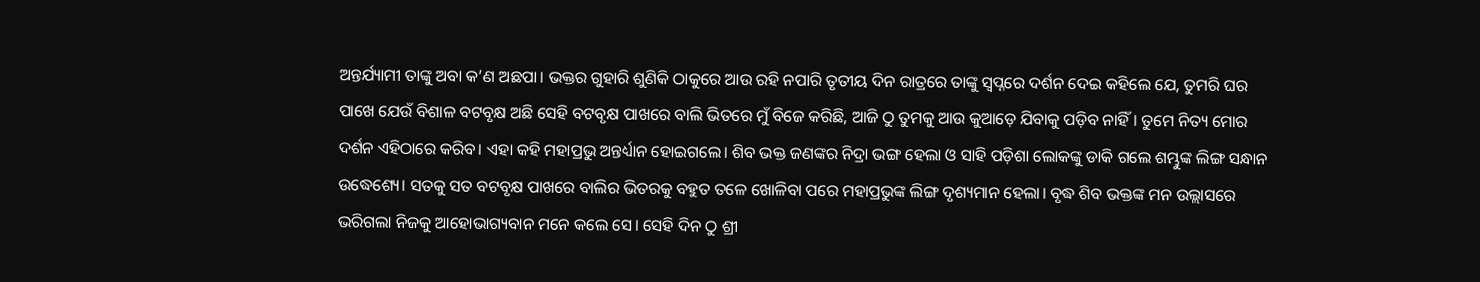ଅନ୍ତର୍ଯ୍ୟାମୀ ତାଙ୍କୁ ଅବା କ’ଣ ଅଛପା। ଭକ୍ତର ଗୁହାରି ଶୁଣିକି ଠାକୁରେ ଆଉ ରହି ନପାରି ତୃତୀୟ ଦିନ ରାତ୍ରରେ ତାଙ୍କୁ ସ୍ଵପ୍ନରେ ଦର୍ଶନ ଦେଇ କହିଲେ ଯେ, ତୁମରି ଘର ପାଖେ ଯେଉଁ ବିଶାଳ ବଟବୃକ୍ଷ ଅଛି ସେହି ବଟବୃକ୍ଷ ପାଖରେ ବାଲି ଭିତରେ ମୁଁ ବିଜେ କରିଛି, ଆଜି ଠୁ ତୁମକୁ ଆଉ କୁଆଡ଼େ ଯିବାକୁ ପଡ଼ିବ ନାହିଁ। ତୁମେ ନିତ୍ୟ ମୋର ଦର୍ଶନ ଏହିଠାରେ କରିବ। ଏହା କହି ମହାପ୍ରଭୁ ଅନ୍ତର୍ଧ୍ୟାନ ହୋଇଗଲେ। ଶିବ ଭକ୍ତ ଜଣଙ୍କର ନିଦ୍ରା ଭଙ୍ଗ ହେଲା ଓ ସାହି ପଡ଼ିଶା ଲୋକଙ୍କୁ ଡାକି ଗଲେ ଶମ୍ଭୁଙ୍କ ଲିଙ୍ଗ ସନ୍ଧାନ ଉଦ୍ଧେଶ୍ୟେ। ସତକୁ ସତ ବଟବୃକ୍ଷ ପାଖରେ ବାଲିର ଭିତରକୁ ବହୁତ ତଳେ ଖୋଳିବା ପରେ ମହାପ୍ରଭୁଙ୍କ ଲିଙ୍ଗ ଦୃଶ୍ୟମାନ ହେଲା। ବୃଦ୍ଧ ଶିବ ଭକ୍ତଙ୍କ ମନ ଉଲ୍ଲାସରେ ଭରିଗଲା ନିଜକୁ ଆହୋଭାଗ୍ୟବାନ ମନେ କଲେ ସେ। ସେହି ଦିନ ଠୁ ଶ୍ରୀ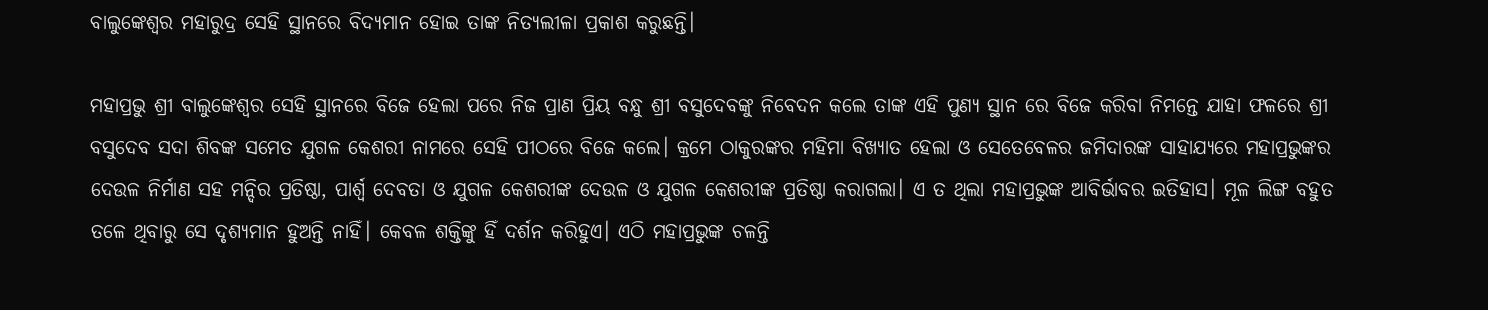ବାଲୁଙ୍କେଶ୍ବର ମହାରୁଦ୍ର ସେହି ସ୍ଥାନରେ ବିଦ୍ୟମାନ ହୋଇ ତାଙ୍କ ନିତ୍ୟଲୀଳା ପ୍ରକାଶ କରୁଛନ୍ତି।

ମହାପ୍ରଭୁ ଶ୍ରୀ ବାଲୁଙ୍କେଶ୍ବର ସେହି ସ୍ଥାନରେ ବିଜେ ହେଲା ପରେ ନିଜ ପ୍ରାଣ ପ୍ରିୟ ବନ୍ଧୁ ଶ୍ରୀ ବସୁଦେବଙ୍କୁ ନିବେଦନ କଲେ ତାଙ୍କ ଏହି ପୁଣ୍ୟ ସ୍ଥାନ ରେ ବିଜେ କରିବା ନିମନ୍ତେ ଯାହା ଫଳରେ ଶ୍ରୀ ବସୁଦେବ ସଦା ଶିବଙ୍କ ସମେତ ଯୁଗଳ କେଶରୀ ନାମରେ ସେହି ପୀଠରେ ବିଜେ କଲେ। କ୍ରମେ ଠାକୁରଙ୍କର ମହିମା ବିଖ୍ୟାତ ହେଲା ଓ ସେତେବେଳର ଜମିଦାରଙ୍କ ସାହାଯ୍ୟରେ ମହାପ୍ରଭୁଙ୍କର ଦେଉଳ ନିର୍ମାଣ ସହ ମନ୍ଦିର ପ୍ରତିଷ୍ଠା, ପାର୍ଶ୍ଵ ଦେବତା ଓ ଯୁଗଳ କେଶରୀଙ୍କ ଦେଉଳ ଓ ଯୁଗଳ କେଶରୀଙ୍କ ପ୍ରତିଷ୍ଠା କରାଗଲା। ଏ ତ ଥିଲା ମହାପ୍ରଭୁଙ୍କ ଆବିର୍ଭାବର ଇତିହାସ। ମୂଳ ଲିଙ୍ଗ ବହୁତ ତଳେ ଥିବାରୁ ସେ ଦୃଶ୍ୟମାନ ହୁଅନ୍ତି ନାହିଁ। କେବଳ ଶକ୍ତିଙ୍କୁ ହିଁ ଦର୍ଶନ କରିହୁଏ। ଏଠି ମହାପ୍ରଭୁଙ୍କ ଚଳନ୍ତି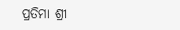ପ୍ରତିମା ଶ୍ରୀ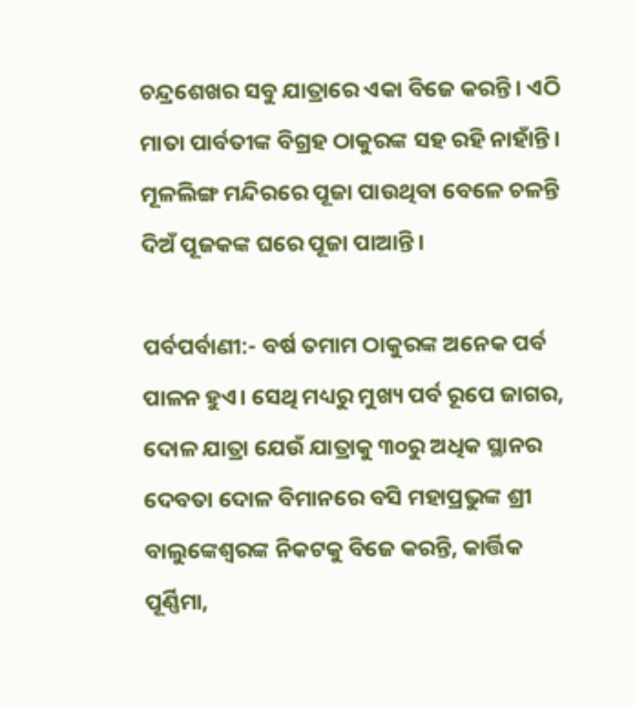ଚନ୍ଦ୍ରଶେଖର ସବୁ ଯାତ୍ରାରେ ଏକା ବିଜେ କରନ୍ତି। ଏଠି ମାତା ପାର୍ବତୀଙ୍କ ବିଗ୍ରହ ଠାକୁରଙ୍କ ସହ ରହି ନାହାଁନ୍ତି। ମୂଳଲିଙ୍ଗ ମନ୍ଦିରରେ ପୂଜା ପାଉଥିବା ବେଳେ ଚଳନ୍ତି ଦିଅଁ ପୂଜକଙ୍କ ଘରେ ପୂଜା ପାଆନ୍ତି।

ପର୍ବପର୍ବାଣୀ:- ବର୍ଷ ତମାମ ଠାକୁରଙ୍କ ଅନେକ ପର୍ବ ପାଳନ ହୁଏ। ସେଥି ମଧ୍ୟରୁ ମୁଖ୍ୟ ପର୍ବ ରୂପେ ଜାଗର, ଦୋଳ ଯାତ୍ରା ଯେଉଁ ଯାତ୍ରାକୁ ୩୦ରୁ ଅଧିକ ସ୍ଥାନର ଦେବତା ଦୋଳ ବିମାନରେ ବସି ମହାପ୍ରଭୁଙ୍କ ଶ୍ରୀ ବାଲୁଙ୍କେଶ୍ୱରଙ୍କ ନିକଟକୁ ବିଜେ କରନ୍ତି, କାର୍ତ୍ତିକ ପୂର୍ଣ୍ଣିମା,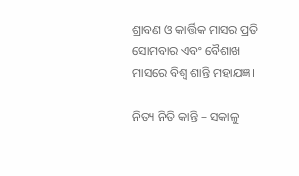ଶ୍ରାବଣ ଓ କାର୍ତ୍ତିକ ମାସର ପ୍ରତି ସୋମବାର ଏବଂ ବୈଶାଖ ମାସରେ ବିଶ୍ଵ ଶାନ୍ତି ମହାଯଜ୍ଞ।

ନିତ୍ୟ ନିତି କାନ୍ତି – ସକାଳୁ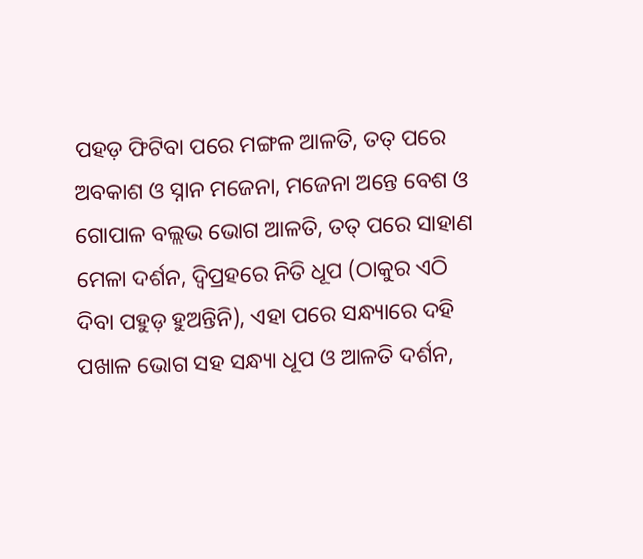ପହଡ଼ ଫିଟିବା ପରେ ମଙ୍ଗଳ ଆଳତି, ତତ୍ ପରେ ଅବକାଶ ଓ ସ୍ନାନ ମଜେନା, ମଜେନା ଅନ୍ତେ ବେଶ ଓ ଗୋପାଳ ବଲ୍ଲଭ ଭୋଗ ଆଳତି, ତତ୍ ପରେ ସାହାଣ ମେଳା ଦର୍ଶନ, ଦ୍ବିପ୍ରହରେ ନିତି ଧୂପ (ଠାକୁର ଏଠି ଦିବା ପହୁଡ଼ ହୁଅନ୍ତିନି), ଏହା ପରେ ସନ୍ଧ୍ୟାରେ ଦହି ପଖାଳ ଭୋଗ ସହ ସନ୍ଧ୍ୟା ଧୂପ ଓ ଆଳତି ଦର୍ଶନ,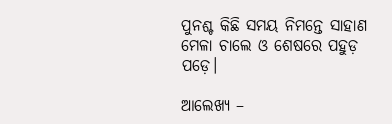ପୁନଶ୍ଚ କିଛି ସମୟ ନିମନ୍ତେ ସାହାଣ ମେଳା ଚାଲେ ଓ ଶେଷରେ ପହୁଡ଼ ପଡ଼େ।

ଆଲେଖ୍ୟ –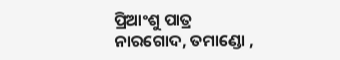ପ୍ରିଆଂଶୁ ପାତ୍ର
ନାରଗୋଦ, ତମାଣ୍ଡୋ ,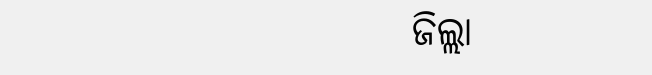ଜିଲ୍ଲା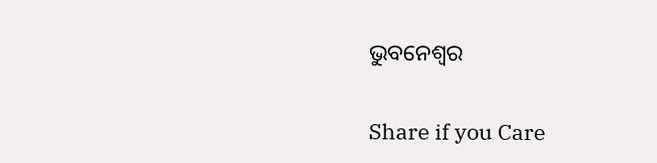ଭୁବନେଶ୍ୱର

Share if you Care